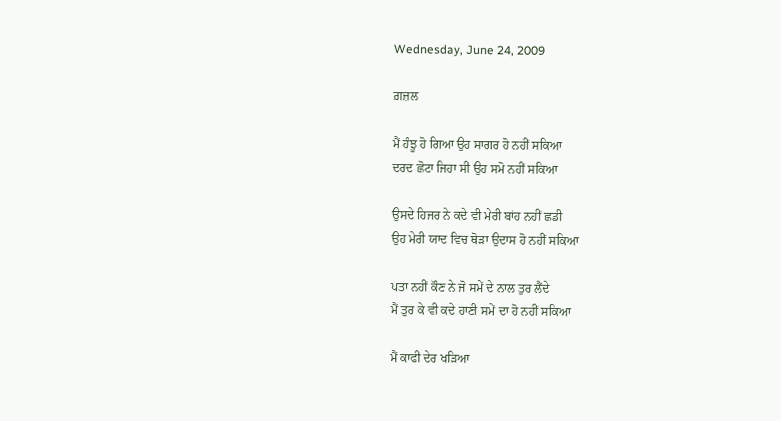Wednesday, June 24, 2009

ਗ਼ਜ਼ਲ

ਮੈਂ ਹੰਝੂ ਹੋ ਗਿਆ ਉਹ ਸਾਗਰ ਹੋ ਨਹੀਂ ਸਕਿਆ
ਦਰਦ ਛੋਟਾ ਜਿਹਾ ਸੀ ਉਹ ਸਮੋ ਨਹੀਂ ਸਕਿਆ

ਉਸਦੇ ਹਿਜਰ ਨੇ ਕਦੇ ਵੀ ਮੇਰੀ ਬਾਂਹ ਨਹੀਂ ਛਡੀ
ਉਹ ਮੇਰੀ ਯਾਦ ਵਿਚ ਥੋਡ਼ਾ ਉਦਾਸ ਹੋ ਨਹੀਂ ਸਕਿਆ

ਪਤਾ ਨਹੀਂ ਕੌਣ ਨੇ ਜੋ ਸਮੇਂ ਦੇ ਨਾਲ ਤੁਰ ਲੈਂਦੇ
ਮੈਂ ਤੁਰ ਕੇ ਵੀ ਕਦੇ ਹਾਣੀ ਸਮੇਂ ਦਾ ਹੋ ਨਹੀਂ ਸਕਿਆ

ਮੈਂ ਕਾਫੀ ਦੇਰ ਖੜਿਆ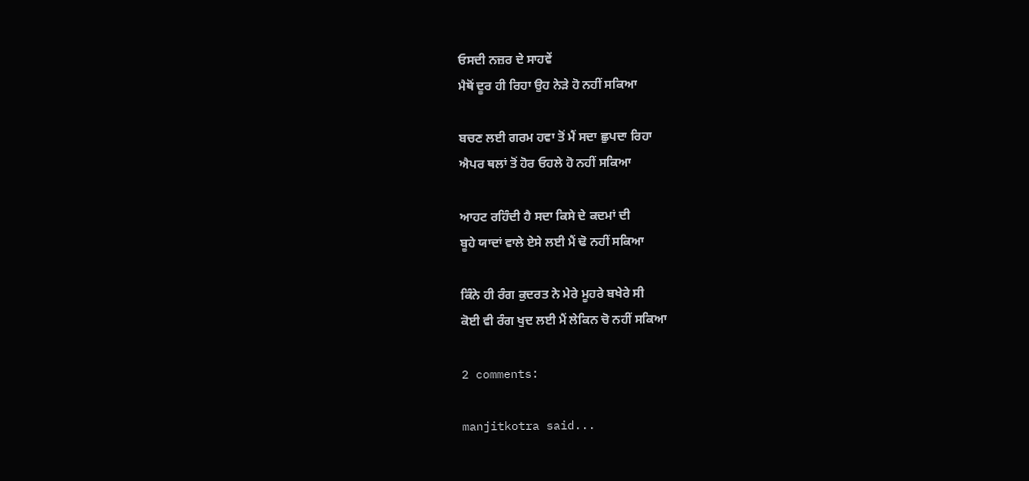ਓਸਦੀ ਨਜ਼ਰ ਦੇ ਸਾਹਵੇਂ
ਮੈਥੋਂ ਦੂਰ ਹੀ ਰਿਹਾ ਉਹ ਨੇੜੇ ਹੋ ਨਹੀਂ ਸਕਿਆ

ਬਚਣ ਲਈ ਗਰਮ ਹਵਾ ਤੋਂ ਮੈਂ ਸਦਾ ਛੁਪਦਾ ਰਿਹਾ
ਐਪਰ ਥਲਾਂ ਤੋਂ ਹੋਰ ਓਹਲੇ ਹੋ ਨਹੀਂ ਸਕਿਆ

ਆਹਟ ਰਹਿੰਦੀ ਹੈ ਸਦਾ ਕਿਸੇ ਦੇ ਕਦਮਾਂ ਦੀ
ਬੂਹੇ ਯਾਦਾਂ ਵਾਲੇ ਏਸੇ ਲਈ ਮੈਂ ਢੋ ਨਹੀਂ ਸਕਿਆ

ਕਿੰਨੇ ਹੀ ਰੰਗ ਕੁਦਰਤ ਨੇ ਮੇਰੇ ਮੂਹਰੇ ਬਖੇਰੇ ਸੀ
ਕੋਈ ਵੀ ਰੰਗ ਖੁਦ ਲਈ ਮੈਂ ਲੇਕਿਨ ਚੋ ਨਹੀਂ ਸਕਿਆ

2 comments:

manjitkotra said...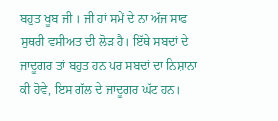ਬਹੁਤ ਖੂਬ ਜੀ । ਜੀ ਹਾਂ ਸਮੇਂ ਦੇ ਨਾ ਅੱਜ ਸਾਫ ਸੁਥਰੀ ਵਸੀਅਤ ਦੀ ਲੋੜ ਹੈ। ਇੱਥੇ ਸਬਦਾਂ ਦੇ ਜਾਦੂਗਰ ਤਾਂ ਬਹੁਤ ਹਨ ਪਰ ਸਬਦਾਂ ਦਾ ਨਿਸ਼ਾਨਾ ਕੀ ਹੋਵੇ, ਇਸ ਗੱਲ ਦੇ ਜਾਦੂਗਰ ਘੱਟ ਹਨ।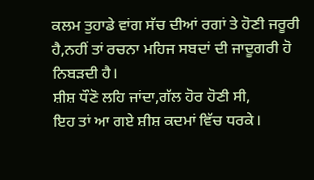ਕਲਮ ਤੁਹਾਡੇ ਵਾਂਗ ਸੱਚ ਦੀਆਂ ਰਗਾਂ ਤੇ ਹੋਣੀ ਜਰੂਰੀ ਹੈ,ਨਹੀਂ ਤਾਂ ਰਚਨਾ ਮਹਿਜ ਸਬਦਾਂ ਦੀ ਜਾਦੂਗਰੀ ਹੋ ਨਿਬੜਦੀ ਹੈ।
ਸ਼ੀਸ਼ ਧੌਣੋ ਲਹਿ ਜਾਂਦਾ,ਗੱਲ ਹੋਰ ਹੋਣੀ ਸੀ,
ਇਹ ਤਾਂ ਆ ਗਏ ਸ਼ੀਸ਼ ਕਦਮਾਂ ਵਿੱਚ ਧਰਕੇ।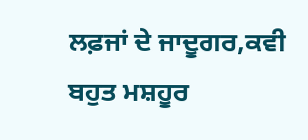ਲਫ਼ਜਾਂ ਦੇ ਜਾਦੂਗਰ,ਕਵੀ ਬਹੁਤ ਮਸ਼ਹੂਰ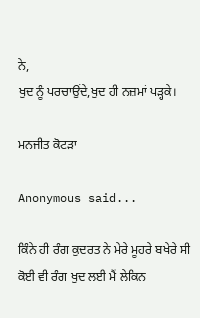ਨੇ,
ਖੁਦ ਨੂੰ ਪਰਚਾਉਂਦੇ,ਖੁਦ ਹੀ ਨਜ਼ਮਾਂ ਪੜ੍ਹਕੇ।

ਮਨਜੀਤ ਕੋਟੜਾ

Anonymous said...

ਕਿੰਨੇ ਹੀ ਰੰਗ ਕੁਦਰਤ ਨੇ ਮੇਰੇ ਮੂਹਰੇ ਬਖੇਰੇ ਸੀ
ਕੋਈ ਵੀ ਰੰਗ ਖੁਦ ਲਈ ਮੈਂ ਲੇਕਿਨ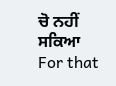ਚੋ ਨਹੀਂ ਸਕਿਆ
For that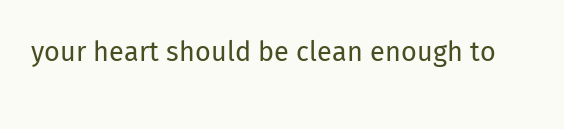your heart should be clean enough to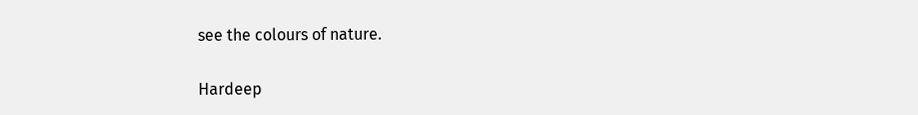see the colours of nature.

Hardeep